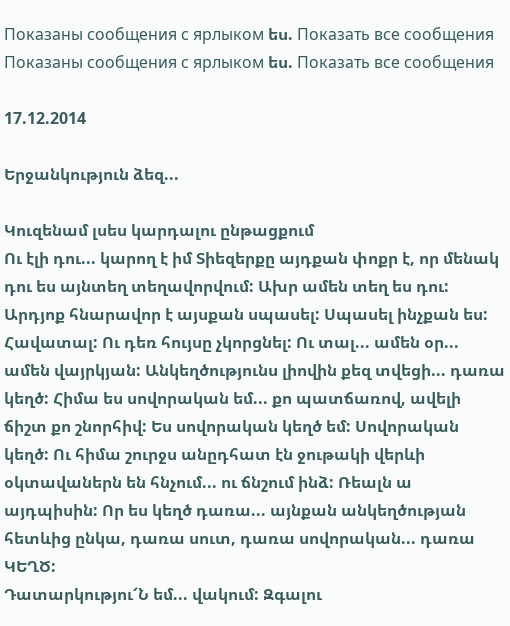Показаны сообщения с ярлыком ես. Показать все сообщения
Показаны сообщения с ярлыком ես. Показать все сообщения

17.12.2014

Երջանկություն ձեզ...

Կուզենամ լսես կարդալու ընթացքում
Ու էլի դու... կարող է իմ Տիեզերքը այդքան փոքր է, որ մենակ դու ես այնտեղ տեղավորվում: Ախր ամեն տեղ ես դու:
Արդյոք հնարավոր է այսքան սպասել: Սպասել ինչքան ես: Հավատալ: Ու դեռ հույսը չկորցնել: Ու տալ... ամեն օր... ամեն վայրկյան: Անկեղծությունս լիովին քեզ տվեցի... դառա կեղծ: Հիմա ես սովորական եմ... քո պատճառով, ավելի ճիշտ քո շնորհիվ: Ես սովորական կեղծ եմ: Սովորական կեղծ: Ու հիմա շուրջս անըդհատ էն ջութակի վերևի օկտավաներն են հնչում... ու ճնշում ինձ: Ռեալն ա այդպիսին: Որ ես կեղծ դառա... այնքան անկեղծության հետևից ընկա, դառա սուտ, դառա սովորական... դառա ԿԵՂԾ:
Դատարկությու՜Ն եմ... վակում: Զգալու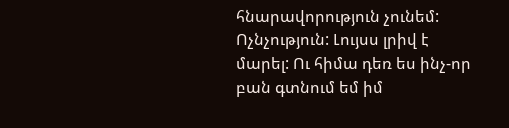հնարավորություն չունեմ: Ոչնչություն: Լույսս լրիվ է մարել: Ու հիմա դեռ ես ինչ-որ բան գտնում եմ իմ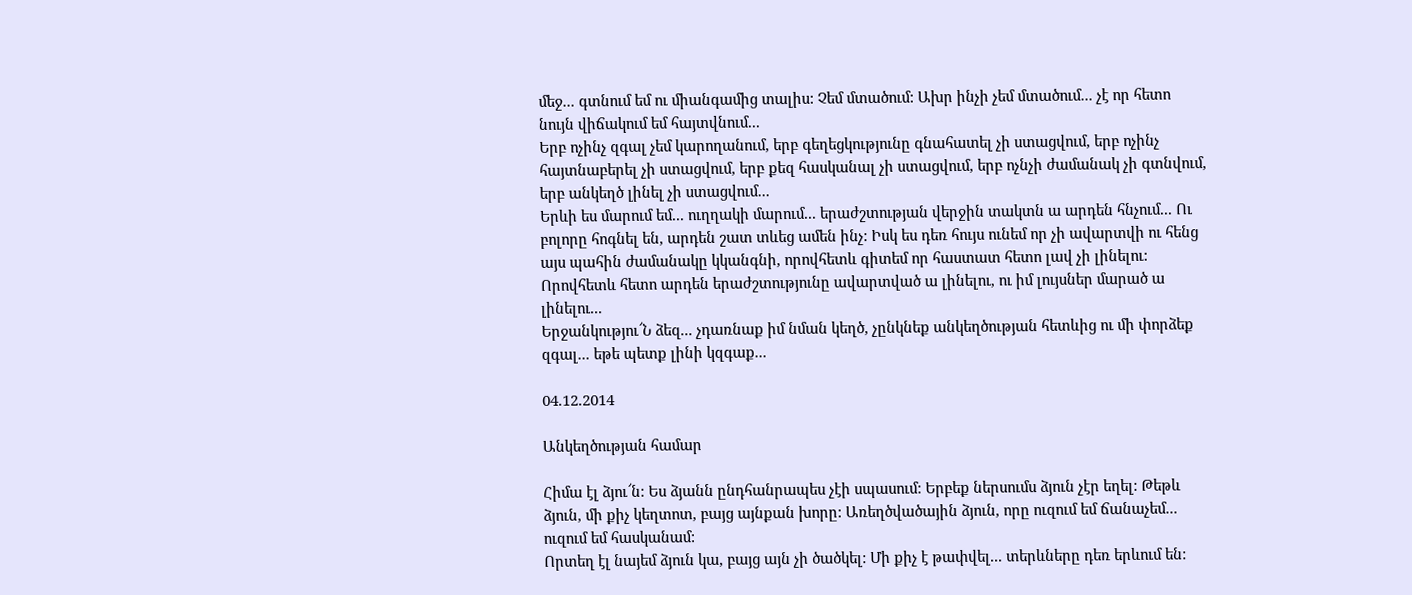մեջ... գտնում եմ ու միանգամից տալիս: Չեմ մտածում: Ախր ինչի չեմ մտածում... չէ որ հետո նույն վիճակում եմ հայտվնում...
Երբ ոչինչ զգալ չեմ կարողանում, երբ գեղեցկությունը գնահատել չի ստացվում, երբ ոչինչ հայտնաբերել չի ստացվում, երբ քեզ հասկանալ չի ստացվում, երբ ոչնչի ժամանակ չի գտնվում, երբ անկեղծ լինել չի ստացվում...
Երևի ես մարում եմ... ուղղակի մարում... երաժշտության վերջին տակտն ա արդեն հնչում... Ու բոլորը հոգնել են, արդեն շատ տևեց ամեն ինչ: Իսկ ես դեռ հույս ունեմ որ չի ավարտվի ու հենց այս պահին ժամանակը կկանգնի, որովհետև գիտեմ որ հաստատ հետո լավ չի լինելու: Որովհետև հետո արդեն երաժշտությունը ավարտված ա լինելու, ու իմ լույսներ մարած ա լինելու...
Երջանկությու՜Ն ձեզ... չդառնաք իմ նման կեղծ, չընկնեք անկեղծության հետևից ու մի փորձեք զգալ... եթե պետք լինի կզգաք...

04.12.2014

Անկեղծության համար

Հիմա էլ ձյու՜ն: Ես ձյանն ընդհանրապես չէի սպասում: Երբեք ներսումս ձյուն չէր եղել: Թեթև ձյուն, մի քիչ կեղտոտ, բայց այնքան խորը: Առեղծվածային ձյուն, որը ուզում եմ ճանաչեմ... ուզում եմ հասկանամ:
Որտեղ էլ նայեմ ձյուն կա, բայց այն չի ծածկել: Մի քիչ է թափվել... տերևները դեռ երևում են: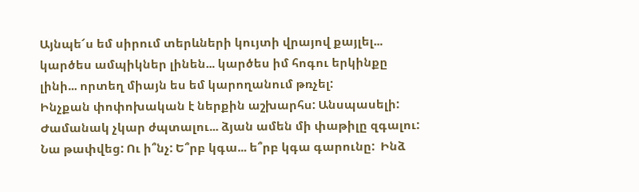Այնպե՜ս եմ սիրում տերևների կույտի վրայով քայլել... կարծես ամպիկներ լինեն... կարծես իմ հոգու երկինքը լինի... որտեղ միայն ես եմ կարողանում թռչել:
Ինչքան փոփոխական է ներքին աշխարհս: Անսպասելի:
Ժամանակ չկար ժպտալու... ձյան ամեն մի փաթիլը զգալու: Նա թափվեց: Ու ի՞նչ: Ե՞րբ կգա... ե՞րբ կգա գարունը:  Ինձ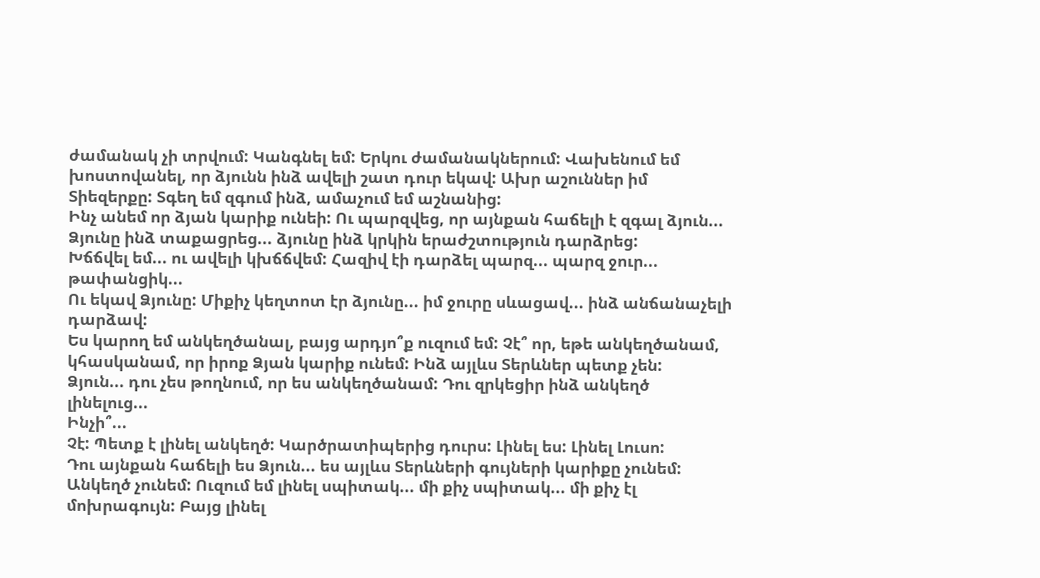ժամանակ չի տրվում: Կանգնել եմ: Երկու ժամանակներում: Վախենում եմ խոստովանել, որ ձյունն ինձ ավելի շատ դուր եկավ: Ախր աշուններ իմ Տիեզերքը: Տգեղ եմ զգում ինձ, ամաչում եմ աշնանից:
Ինչ անեմ որ ձյան կարիք ունեի: Ու պարզվեց, որ այնքան հաճելի է զգալ ձյուն...
Ձյունը ինձ տաքացրեց... ձյունը ինձ կրկին երաժշտություն դարձրեց:
Խճճվել եմ... ու ավելի կխճճվեմ: Հազիվ էի դարձել պարզ... պարզ ջուր... թափանցիկ...
Ու եկավ Ձյունը: Միքիչ կեղտոտ էր ձյունը... իմ ջուրը սևացավ... ինձ անճանաչելի դարձավ:
Ես կարող եմ անկեղծանալ, բայց արդյո՞ք ուզում եմ: Չէ՞ որ, եթե անկեղծանամ, կհասկանամ, որ իրոք Ձյան կարիք ունեմ: Ինձ այլևս Տերևներ պետք չեն:
Ձյուն... դու չես թողնում, որ ես անկեղծանամ: Դու զրկեցիր ինձ անկեղծ լինելուց...
Ինչի՞...
Չէ: Պետք է լինել անկեղծ: Կարծրատիպերից դուրս: Լինել ես: Լինել Լուսո:
Դու այնքան հաճելի ես Ձյուն... ես այլևս Տերևների գույների կարիքը չունեմ: Անկեղծ չունեմ: Ուզում եմ լինել սպիտակ... մի քիչ սպիտակ... մի քիչ էլ մոխրագույն: Բայց լինել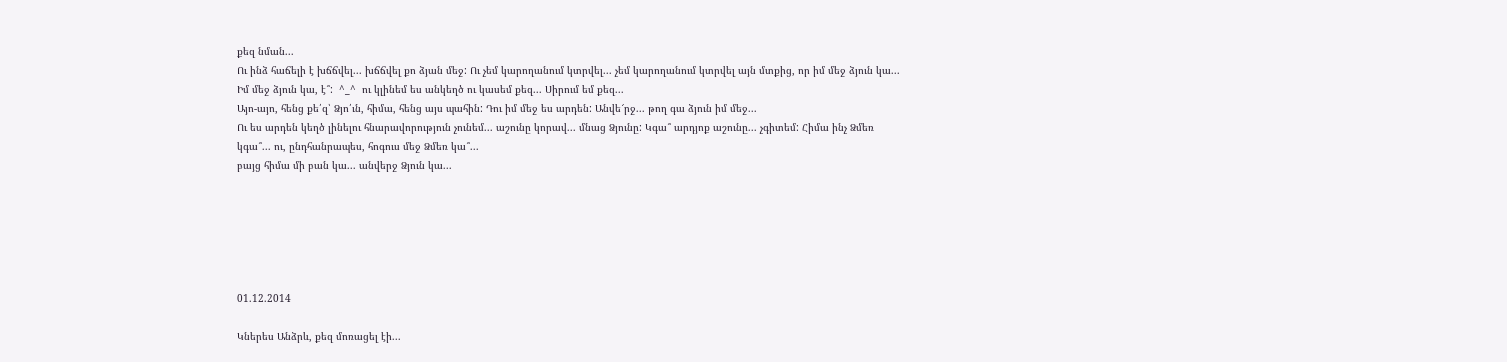քեզ նման...
Ու ինձ հաճելի է խճճվել... խճճվել քո ձյան մեջ: Ու չեմ կարողանում կտրվել... չեմ կարողանում կտրվել այն մտքից, որ իմ մեջ ձյուն կա... Իմ մեջ ձյուն կա, է՞:  ^_^  ու կլինեմ ես անկեղծ ու կասեմ քեզ... Սիրում եմ քեզ...
Այո-այո, հենց քե՛զ՝ Ձյո՛ւն, հիմա, հենց այս պահին: Դու իմ մեջ ես արդեն: Անվե՜րջ... թող գա ձյուն իմ մեջ...
Ու ես արդեն կեղծ լինելու հնարավորություն չունեմ... աշունը կորավ... մնաց Ձյունը: Կգա՞ արդյոք աշունը... չգիտեմ: Հիմա ինչ Ձմեռ կգա՞... ու, ընդհանրապես, հոգուս մեջ Ձմեռ կա՞...
բայց հիմա մի բան կա... անվերջ Ձյուն կա...






01.12.2014

Կներես Անձրև, քեզ մոռացել էի...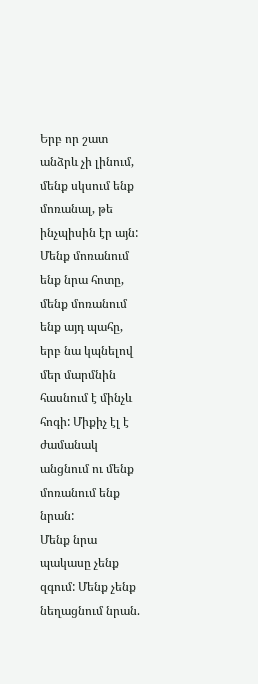Երբ որ շատ անձրև չի լինում, մենք սկսում ենք մոռանալ, թե ինչպիսին էր այն: Մենք մոռանում ենք նրա հոտը, մենք մոռանում ենք այդ պահը, երբ նա կպնելով մեր մարմնին հասնում է մինչև հոգի: Միքիչ էլ է ժամանակ անցնում ու մենք մոռանում ենք նրան:
Մենք նրա պակասը չենք զգում: Մենք չենք նեղացնում նրան.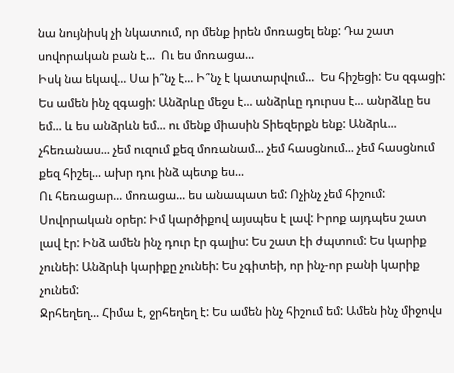նա նույնիսկ չի նկատում, որ մենք իրեն մոռացել ենք: Դա շատ սովորական բան է...  Ու ես մոռացա...
Իսկ նա եկավ... Սա ի՞նչ է... Ի՞նչ է կատարվում...  Ես հիշեցի: Ես զգացի: Ես ամեն ինչ զգացի: Անձրևը մեջս է... անձրևը դուրսս է... անրձևը ես եմ... և ես անձրևն եմ... ու մենք միասին Տիեզերքն ենք: Անձրև... չհեռանաս... չեմ ուզում քեզ մոռանամ... չեմ հասցնում... չեմ հասցնում քեզ հիշել... ախր դու ինձ պետք ես...
Ու հեռացար... մոռացա... ես անապատ եմ: Ոչինչ չեմ հիշում:
Սովորական օրեր: Իմ կարծիքով այսպես է լավ: Իրոք այդպես շատ լավ էր: Ինձ ամեն ինչ դուր էր գալիս: Ես շատ էի ժպտում: Ես կարիք չունեի: Անձրևի կարիքը չունեի: Ես չգիտեի, որ ինչ-որ բանի կարիք չունեմ:
Ջրհեղեղ... Հիմա է, ջրհեղեղ է: Ես ամեն ինչ հիշում եմ: Ամեն ինչ միջովս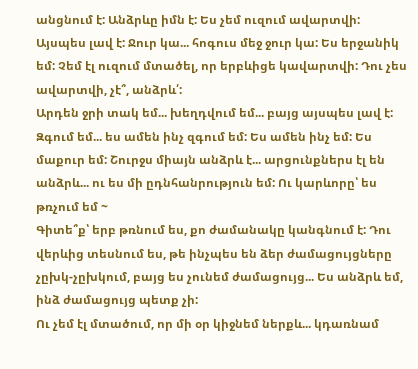անցնում է: Անձրևը իմն է: Ես չեմ ուզում ավարտվի: Այսպես լավ է: Ջուր կա... հոգուս մեջ ջուր կա: Ես երջանիկ եմ: Չեմ էլ ուզում մտածել, որ երբևիցե կավարտվի: Դու չես ավարտվի, չէ՞, անձրև՛:
Արդեն ջրի տակ եմ... խեղդվում եմ... բայց այսպես լավ է: Զգում եմ... ես ամեն ինչ զգում եմ: Ես ամեն ինչ եմ: Ես մաքուր եմ: Շուրջս միայն անձրև է... արցունքներս էլ են անձրև... ու ես մի ըդնհանրություն եմ: Ու կարևորը՝ ես թռչում եմ ~
Գիտե՞ք՝ երբ թռնում ես, քո ժամանակը կանգնում է: Դու վերևից տեսնում ես, թե ինչպես են ձեր ժամացույցները չըխկ-չըխկում, բայց ես չունեմ ժամացույց... Ես անձրև եմ, ինձ ժամացույց պետք չի:
Ու չեմ էլ մտածում, որ մի օր կիջնեմ ներքև... կդառնամ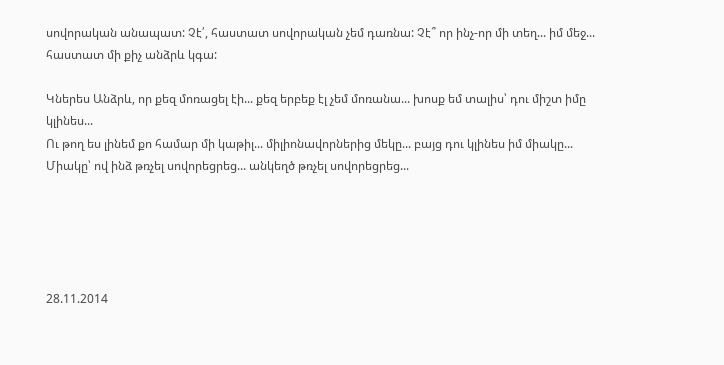սովորական անապատ: Չէ՛, հաստատ սովորական չեմ դառնա: Չէ՞ որ ինչ-որ մի տեղ... իմ մեջ... հաստատ մի քիչ անձրև կգա:

Կներես Անձրև, որ քեզ մոռացել էի... քեզ երբեք էլ չեմ մոռանա... խոսք եմ տալիս՝ դու միշտ իմը կլինես...
Ու թող ես լինեմ քո համար մի կաթիլ... միլիոնավորներից մեկը... բայց դու կլինես իմ միակը...
Միակը՝ ով ինձ թռչել սովորեցրեց... անկեղծ թռչել սովորեցրեց...





28.11.2014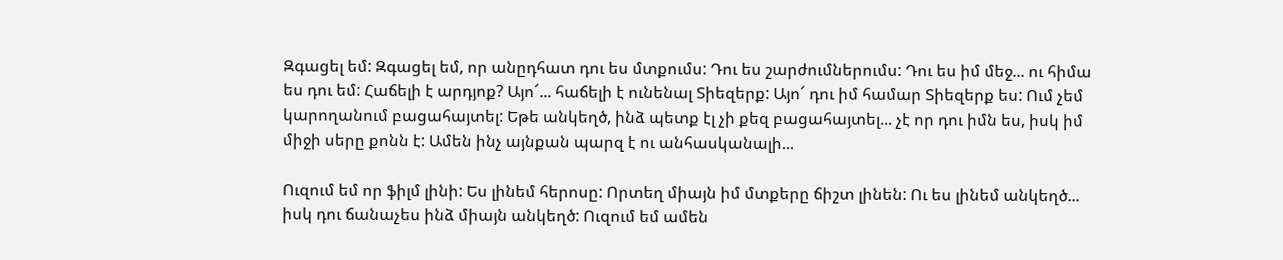Զգացել եմ: Զգացել եմ, որ անըդհատ դու ես մտքումս: Դու ես շարժումներումս: Դու ես իմ մեջ... ու հիմա ես դու եմ: Հաճելի է արդյոք? Այո՜... հաճելի է ունենալ Տիեզերք: Այո՜ դու իմ համար Տիեզերք ես: Ում չեմ կարողանում բացահայտել: Եթե անկեղծ, ինձ պետք էլ չի քեզ բացահայտել... չէ որ դու իմն ես, իսկ իմ միջի սերը քոնն է: Ամեն ինչ այնքան պարզ է ու անհասկանալի...

Ուզում եմ որ ֆիլմ լինի: Ես լինեմ հերոսը: Որտեղ միայն իմ մտքերը ճիշտ լինեն: Ու ես լինեմ անկեղծ... իսկ դու ճանաչես ինձ միայն անկեղծ: Ուզում եմ ամեն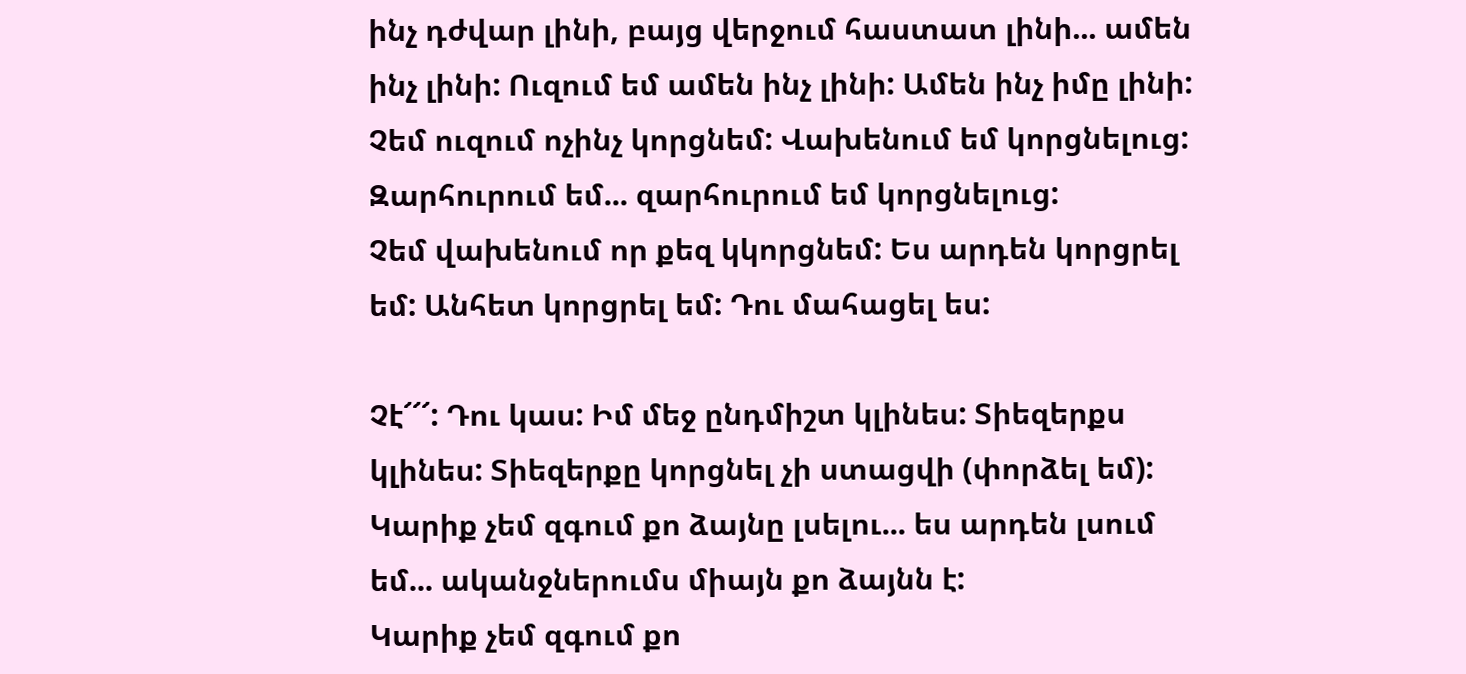ինչ դժվար լինի, բայց վերջում հաստատ լինի... ամեն ինչ լինի: Ուզում եմ ամեն ինչ լինի: Ամեն ինչ իմը լինի: Չեմ ուզում ոչինչ կորցնեմ: Վախենում եմ կորցնելուց: Զարհուրում եմ... զարհուրում եմ կորցնելուց:
Չեմ վախենում որ քեզ կկորցնեմ: Ես արդեն կորցրել եմ: Անհետ կորցրել եմ: Դու մահացել ես:

Չէ՜՜՜: Դու կաս: Իմ մեջ ընդմիշտ կլինես: Տիեզերքս կլինես: Տիեզերքը կորցնել չի ստացվի (փորձել եմ):
Կարիք չեմ զգում քո ձայնը լսելու... ես արդեն լսում եմ... ականջներումս միայն քո ձայնն է:
Կարիք չեմ զգում քո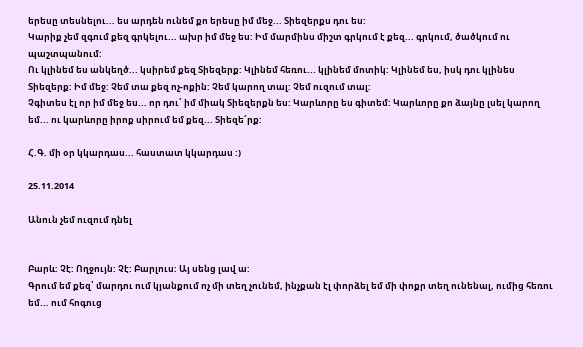երեսը տեսնելու... ես արդեն ունեմ քո երեսը իմ մեջ... Տիեզերքս դու ես:
Կարիք չեմ զգում քեզ գրկելու... ախր իմ մեջ ես: Իմ մարմինս միշտ գրկում է քեզ... գրկում, ծածկում ու պաշտպանում:
Ու կլինեմ ես անկեղծ... կսիրեմ քեզ Տիեզերք: Կլինեմ հեռու... կլինեմ մոտիկ: Կլինեմ ես, իսկ դու կլինես Տիեզերք: Իմ մեջ: Չեմ տա քեզ ոչ-ոքին: Չեմ կարող տալ: Չեմ ուզում տալ:
Չգիտես էլ որ իմ մեջ ես... որ դու՛ իմ միակ Տիեզերքն ես: Կարևորը ես գիտեմ: Կարևորը քո ձայնը լսել կարող եմ... ու կարևորը իրոք սիրում եմ քեզ... Տիեզե՜րք:

Հ.Գ. մի օր կկարդաս... հաստատ կկարդաս :)

25.11.2014

Անուն չեմ ուզում դնել


Բարև: Չէ: Ողջույն: Չէ: Բարլուս: Այ սենց լավ ա:
Գրում եմ քեզ՝ մարդու ում կյանքում ոչ մի տեղ չունեմ, ինչքան էլ փորձել եմ մի փոքր տեղ ունենալ, ումից հեռու եմ... ում հոգուց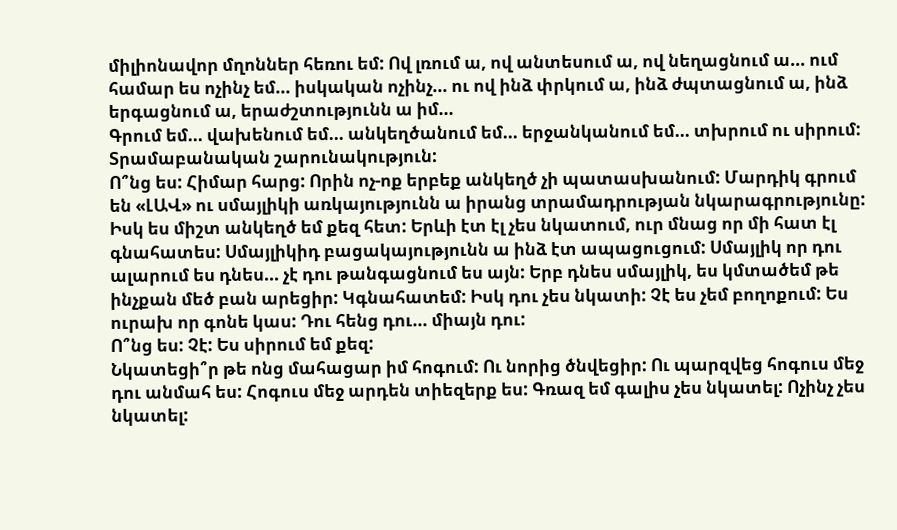միլիոնավոր մղոններ հեռու եմ: Ով լռում ա, ով անտեսում ա, ով նեղացնում ա... ում համար ես ոչինչ եմ... իսկական ոչինչ... ու ով ինձ փրկում ա, ինձ ժպտացնում ա, ինձ երգացնում ա, երաժշտությունն ա իմ...
Գրում եմ... վախենում եմ... անկեղծանում եմ... երջանկանում եմ... տխրում ու սիրում:
Տրամաբանական շարունակություն:
Ո՞նց ես: Հիմար հարց: Որին ոչ-ոք երբեք անկեղծ չի պատասխանում: Մարդիկ գրում են «ԼԱՎ» ու սմայլիկի առկայությունն ա իրանց տրամադրության նկարագրությունը: Իսկ ես միշտ անկեղծ եմ քեզ հետ: Երևի էտ էլ չես նկատում, ուր մնաց որ մի հատ էլ գնահատես: Սմայլիկիդ բացակայությունն ա ինձ էտ ապացուցում: Սմայլիկ որ դու ալարում ես դնես... չէ դու թանգացնում ես այն: Երբ դնես սմայլիկ, ես կմտածեմ թե ինչքան մեծ բան արեցիր: Կգնահատեմ: Իսկ դու չես նկատի: Չէ ես չեմ բողոքում: Ես ուրախ որ գոնե կաս: Դու հենց դու... միայն դու:
Ո՞նց ես: Չէ: Ես սիրում եմ քեզ:
Նկատեցի՞ր թե ոնց մահացար իմ հոգում: Ու նորից ծնվեցիր: Ու պարզվեց հոգուս մեջ դու անմահ ես: Հոգուս մեջ արդեն տիեզերք ես: Գռազ եմ գալիս չես նկատել: Ոչինչ չես նկատել: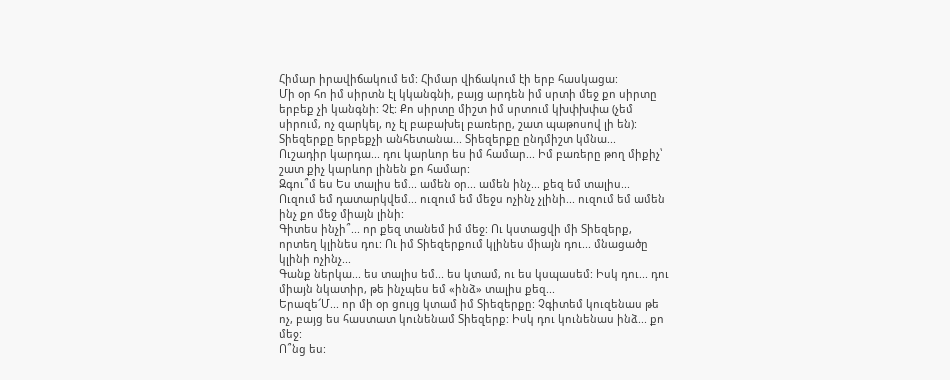Հիմար իրավիճակում եմ: Հիմար վիճակում էի երբ հասկացա:
Մի օր հո իմ սիրտն էլ կկանգնի, բայց արդեն իմ սրտի մեջ քո սիրտը երբեք չի կանգնի: Չէ: Քո սիրտը միշտ իմ սրտում կխփխփա (չեմ սիրում, ոչ զարկել, ոչ էլ բաբախել բառերը, շատ պաթոսով լի են): Տիեզերքը երբեքչի անհետանա... Տիեզերքը ընդմիշտ կմնա...
Ուշադիր կարդա... դու կարևոր ես իմ համար... Իմ բառերը թող միքիչ՝ շատ քիչ կարևոր լինեն քո համար:
Զգու՞մ ես Ես տալիս եմ... ամեն օր... ամեն ինչ... քեզ եմ տալիս...
Ուզում եմ դատարկվեմ... ուզում եմ մեջս ոչինչ չլինի... ուզում եմ ամեն ինչ քո մեջ միայն լինի:
Գիտես ինչի՞... որ քեզ տանեմ իմ մեջ: Ու կստացվի մի Տիեզերք, որտեղ կլինես դու: Ու իմ Տիեզերքում կլինես միայն դու... մնացածը կլինի ոչինչ...
Գանք ներկա... ես տալիս եմ... ես կտամ, ու ես կսպասեմ: Իսկ դու... դու միայն նկատիր, թե ինչպես եմ «ինձ» տալիս քեզ...
Երազե՜Մ... որ մի օր ցույց կտամ իմ Տիեզերքը: Չգիտեմ կուզենաս թե ոչ, բայց ես հաստատ կունենամ Տիեզերք: Իսկ դու կունենաս ինձ... քո մեջ:
Ո՞նց ես: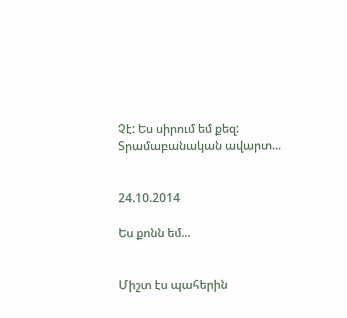Չէ: Ես սիրում եմ քեզ:
Տրամաբանական ավարտ...


24.10.2014

Ես քոնն եմ...


Միշտ էս պահերին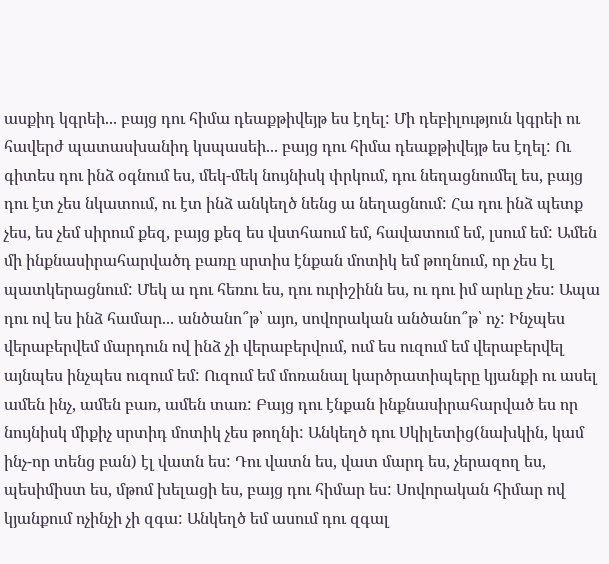ասքիդ կգրեի... բայց դու հիմա դեաքթիվեյթ ես էղել: Մի դեբիլություն կգրեի ու հավերժ պատասխանիդ կսպասեի... բայց դու հիմա դեաքթիվեյթ ես էղել: Ու գիտես դու ինձ օգնում ես, մեկ-մեկ նույնիսկ փրկում, դու նեղացնումել ես, բայց դու էտ չես նկատում, ու էտ ինձ անկեղծ նենց ա նեղացնում: Հա դու ինձ պետք չես, ես չեմ սիրում քեզ, բայց քեզ ես վստհաում եմ, հավատում եմ, լսում եմ: Ամեն մի ինքնասիրահարվածդ բառը սրտիս էնքան մոտիկ եմ թողնում, որ չես էլ պատկերացնում: Մեկ ա դու հեռու ես, դու ուրիշինն ես, ու դու իմ արևը չես: Ապա դու ով ես ինձ համար... անծանո՞թ՝ այո, սովորական անծանո՞թ՝ ոչ: Ինչպես վերաբերվեմ մարդուն ով ինձ չի վերաբերվում, ում ես ուզում եմ վերաբերվել այնպես ինչպես ուզում եմ: Ուզում եմ մոռանալ կարծրատիպերը կյանքի ու ասել ամեն ինչ, ամեն բառ, ամեն տառ: Բայց դու էնքան ինքնասիրահարված ես որ նույնիսկ միքիչ սրտիդ մոտիկ չես թողնի: Անկեղծ դու Սկիլետից(նախկին, կամ ինչ-որ տենց բան) էլ վատն ես: Դու վատն ես, վատ մարդ ես, չերազող ես, պեսիմիստ ես, մթոմ խելացի ես, բայց դու հիմար ես: Սովորական հիմար ով կյանքում ոչինչի չի զգա: Անկեղծ եմ ասում դու զգալ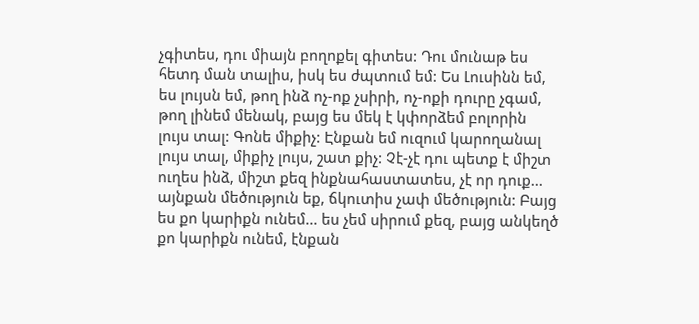չգիտես, դու միայն բողոքել գիտես: Դու մունաթ ես հետդ ման տալիս, իսկ ես ժպտում եմ: Ես Լուսինն եմ, ես լույսն եմ, թող ինձ ոչ-ոք չսիրի, ոչ-ոքի դուրը չգամ, թող լինեմ մենակ, բայց ես մեկ է կփորձեմ բոլորին լույս տալ: Գոնե միքիչ: Էնքան եմ ուզում կարողանալ լույս տալ, միքիչ լույս, շատ քիչ: Չէ-չէ դու պետք է միշտ ուղես ինձ, միշտ քեզ ինքնահաստատես, չէ որ դուք... այնքան մեծություն եք, ճկուտիս չափ մեծություն: Բայց ես քո կարիքն ունեմ... ես չեմ սիրում քեզ, բայց անկեղծ քո կարիքն ունեմ, էնքան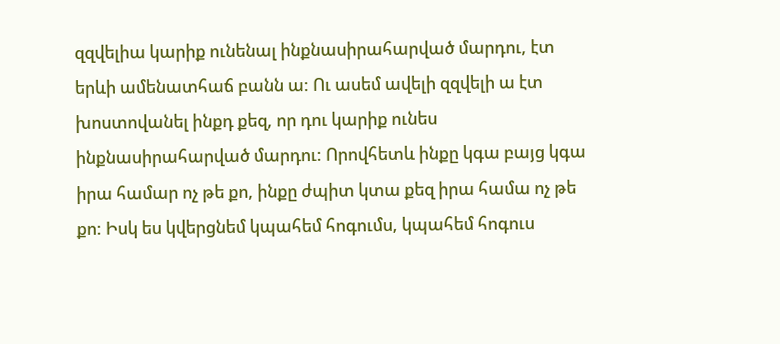զզվելիա կարիք ունենալ ինքնասիրահարված մարդու, էտ երևի ամենատհաճ բանն ա: Ու ասեմ ավելի զզվելի ա էտ խոստովանել ինքդ քեզ, որ դու կարիք ունես ինքնասիրահարված մարդու: Որովհետև ինքը կգա բայց կգա իրա համար ոչ թե քո, ինքը ժպիտ կտա քեզ իրա համա ոչ թե քո: Իսկ ես կվերցնեմ կպահեմ հոգումս, կպահեմ հոգուս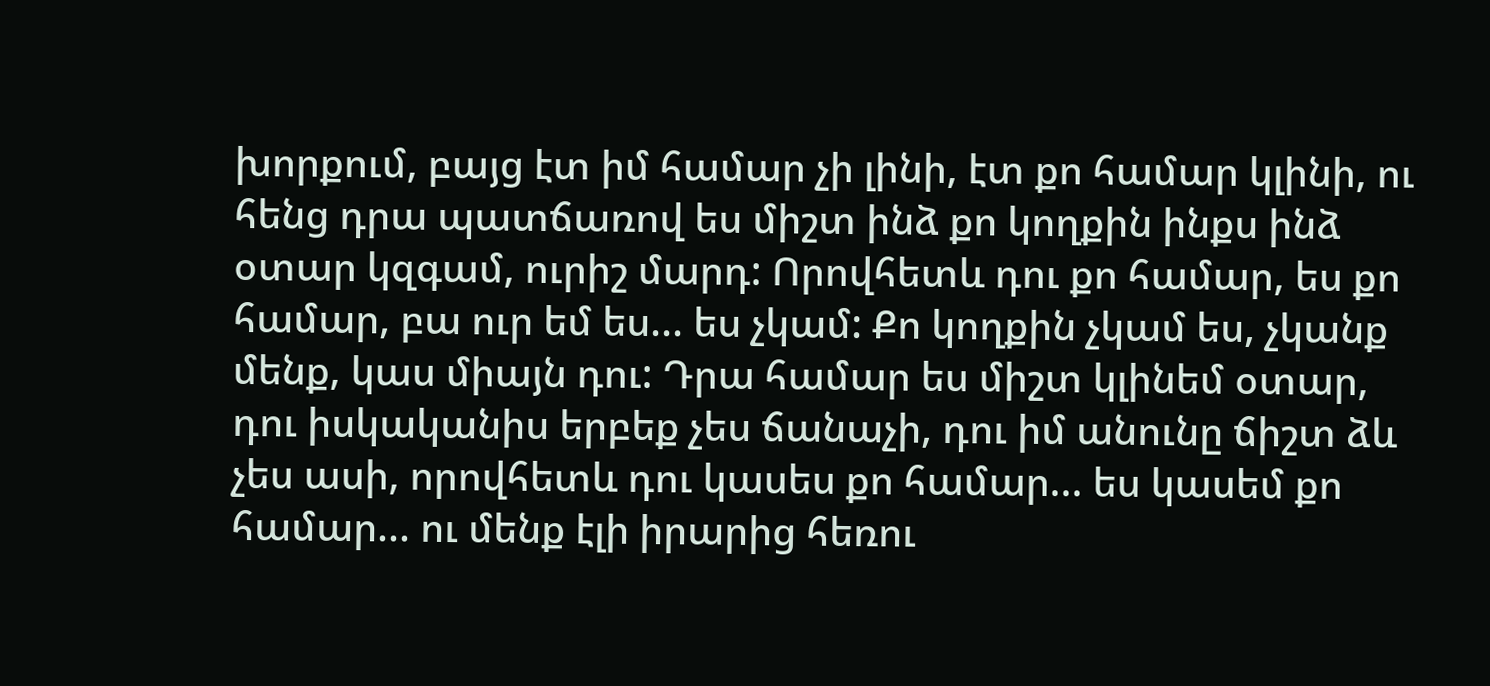խորքում, բայց էտ իմ համար չի լինի, էտ քո համար կլինի, ու հենց դրա պատճառով ես միշտ ինձ քո կողքին ինքս ինձ օտար կզգամ, ուրիշ մարդ: Որովհետև դու քո համար, ես քո համար, բա ուր եմ ես... ես չկամ: Քո կողքին չկամ ես, չկանք մենք, կաս միայն դու: Դրա համար ես միշտ կլինեմ օտար, դու իսկականիս երբեք չես ճանաչի, դու իմ անունը ճիշտ ձև չես ասի, որովհետև դու կասես քո համար... ես կասեմ քո համար... ու մենք էլի իրարից հեռու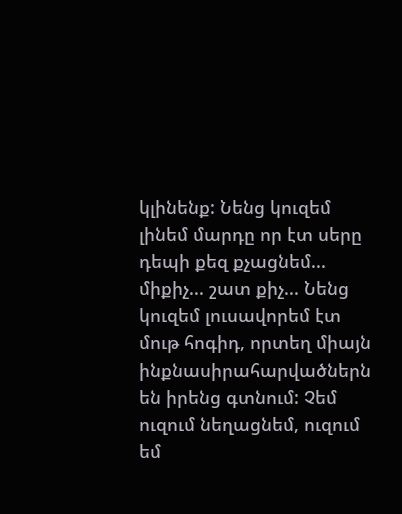կլինենք: Նենց կուզեմ լինեմ մարդը որ էտ սերը դեպի քեզ քչացնեմ... միքիչ... շատ քիչ... Նենց կուզեմ լուսավորեմ էտ մութ հոգիդ, որտեղ միայն ինքնասիրահարվածներն են իրենց գտնում: Չեմ ուզում նեղացնեմ, ուզում եմ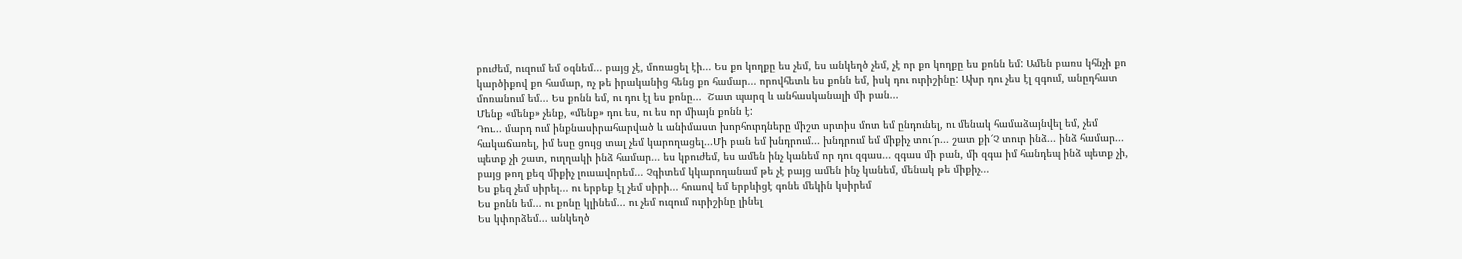բուժեմ, ուզում եմ օգնեմ... բայց չէ, մոռացել էի... Ես քո կողքը ես չեմ, ես անկեղծ չեմ, չէ որ քո կողքը ես քոնն եմ: Ամեն բառս կհնչի քո կարծիքով քո համար, ոչ թե իրականից հենց քո համար... որովհետև ես քոնն եմ, իսկ դու ուրիշինը: Ախր դու չես էլ զգում, անըդհատ մոռանում եմ... Ես քոնն եմ, ու դու էլ ես քոնը...  Շատ պարզ և անհասկանալի մի բան...
Մենք «մենք» չենք, «մենք» դու ես, ու ես որ միայն քոնն է:
Դու... մարդ ում ինքնասիրահարված և անիմաստ խորհուրդները միշտ սրտիս մոտ եմ ընդունել, ու մենակ համաձայնվել եմ, չեմ հակաճառել, իմ եսը ցույց տալ չեմ կարողացել...Մի բան եմ խնդրում... խնդրում եմ միքիչ տու՜ր... շատ քի՜Չ տուր ինձ... ինձ համար... պետք չի շատ, ուղղակի ինձ համար... ես կբուժեմ, ես ամեն ինչ կանեմ որ դու զգաս... զգաս մի բան, մի զգա իմ հանդեպ ինձ պետք չի, բայց թող քեզ միքիչ լուսավորեմ... Չգիտեմ կկարողանամ թե չէ բայց ամեն ինչ կանեմ, մենակ թե միքիչ...
Ես քեզ չեմ սիրել... ու երբեք էլ չեմ սիրի... հուսով եմ երբևիցէ գոնե մեկին կսիրեմ
Ես քոնն եմ... ու քոնը կլինեմ... ու չեմ ուզում ուրիշինը լինել
Ես կփորձեմ... անկեղծ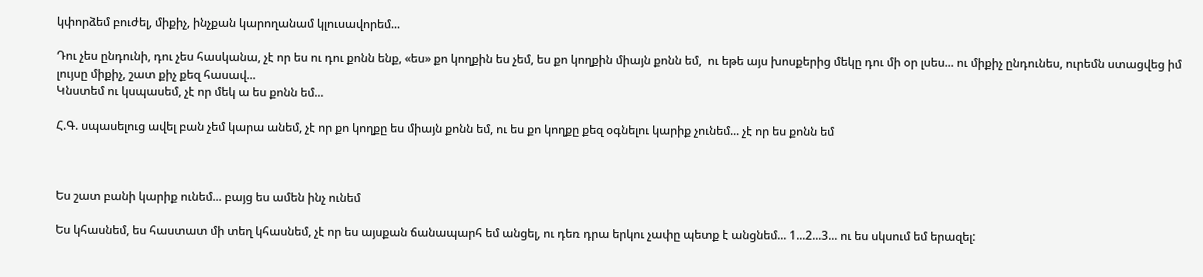կփորձեմ բուժել, միքիչ, ինչքան կարողանամ կլուսավորեմ...

Դու չես ընդունի, դու չես հասկանա, չէ որ ես ու դու քոնն ենք, «ես» քո կողքին ես չեմ, ես քո կողքին միայն քոնն եմ,  ու եթե այս խոսքերից մեկը դու մի օր լսես... ու միքիչ ընդունես, ուրեմն ստացվեց իմ լույսը միքիչ, շատ քիչ քեզ հասավ...
Կնստեմ ու կսպասեմ, չէ որ մեկ ա ես քոնն եմ...

Հ.Գ. սպասելուց ավել բան չեմ կարա անեմ, չէ որ քո կողքը ես միայն քոնն եմ, ու ես քո կողքը քեզ օգնելու կարիք չունեմ... չէ որ ես քոնն եմ



Ես շատ բանի կարիք ունեմ... բայց ես ամեն ինչ ունեմ

Ես կհասնեմ, ես հաստատ մի տեղ կհասնեմ, չէ որ ես այսքան ճանապարհ եմ անցել, ու դեռ դրա երկու չափը պետք է անցնեմ... 1...2...3... ու ես սկսում եմ երազել: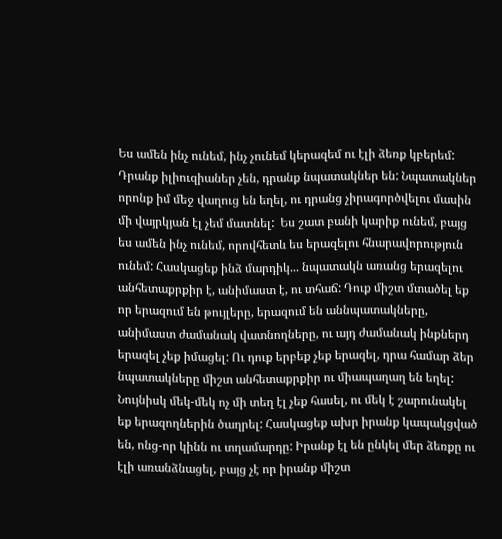Ես ամեն ինչ ունեմ, ինչ չունեմ կերազեմ ու էլի ձեռք կբերեմ: Դրանք իլիուզիաներ չեն, դրանք նպատակներ են: Նպատակներ որոնք իմ մեջ վաղուց են եղել, ու դրանց չիրագործվելու մասին մի վայրկյան էլ չեմ մատնել:  Ես շատ բանի կարիք ունեմ, բայց ես ամեն ինչ ունեմ, որովհետև ես երազելու հնարավորություն ունեմ: Հասկացեք ինձ մարդիկ... նպատակն առանց երազելու անհետաքրքիր է, անիմաստ է, ու տհաճ: Դուք միշտ մտածել եք որ երազում են թույլերը, երազում են աննպատակները, անիմաստ ժամանակ վատնողները, ու այդ ժամանակ ինքներդ երազել չեք իմացել: Ու դուք երբեք չեք երազել, դրա համար ձեր նպատակները միշտ անհետաքրքիր ու միապաղաղ են եղել: Նույնիսկ մեկ-մեկ ոչ մի տեղ էլ չեք հասել, ու մեկ է շարունակել եք երազողներին ծաղրել: Հասկացեք ախր իրանք կապակցված են, ոնց-որ կինն ու տղամարդը: Իրանք էլ են ընկել մեր ձեռքը ու էլի առանձնացել, բայց չէ որ իրանք միշտ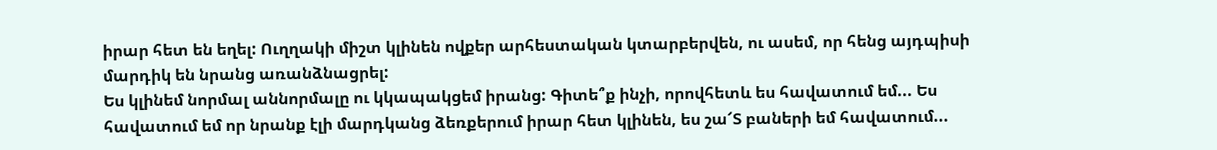իրար հետ են եղել: Ուղղակի միշտ կլինեն ովքեր արհեստական կտարբերվեն, ու ասեմ, որ հենց այդպիսի մարդիկ են նրանց առանձնացրել:
Ես կլինեմ նորմալ աննորմալը ու կկապակցեմ իրանց: Գիտե՞ք ինչի, որովհետև ես հավատում եմ... Ես հավատում եմ որ նրանք էլի մարդկանց ձեռքերում իրար հետ կլինեն, ես շա՜Տ բաների եմ հավատում...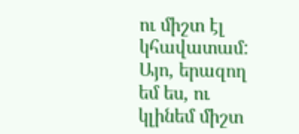ու միշտ էլ կհավատամ:
Այո, երազող եմ ես, ու կլինեմ միշտ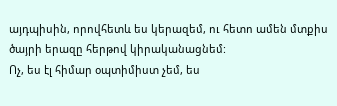այդպիսին, որովհետև ես կերազեմ, ու հետո ամեն մտքիս ծայրի երազը հերթով կիրականացնեմ:
Ոչ, ես էլ հիմար օպտիմիստ չեմ, ես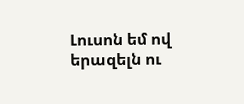Լուսոն եմ ով երազելն ու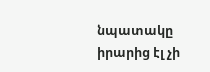նպատակը իրարից էլ չի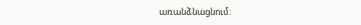առանձնացնում: